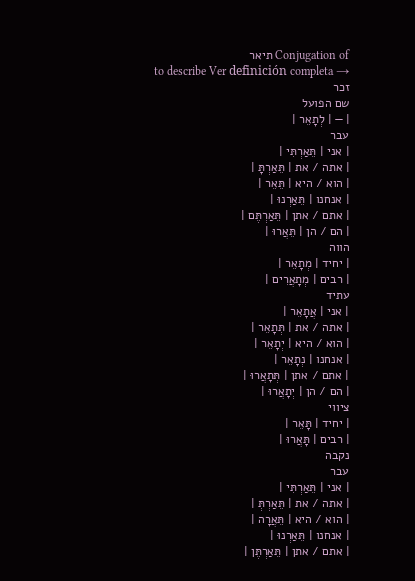Conjugation of תיאר
to describe Ver definición completa →
זכר
שם הפועל
| — | לְתָאֵר |
עבר
| אני | תֵּאַרְתִּי |
| אתה / את | תֵּאַרְתָּ |
| הוא / היא | תֵּאֵר |
| אנחנו | תֵּאַרְנוּ |
| אתם / אתן | תֵּאַרְתֶּם |
| הם / הן | תֵּאֲרוּ |
הווה
| יחיד | מְתָאֵר |
| רבים | מְתָאֲרִים |
עתיד
| אני | אֲתָאֵר |
| אתה / את | תְּתָאֵר |
| הוא / היא | יְתָאֵר |
| אנחנו | נְתָאֵר |
| אתם / אתן | תְּתָאֲרוּ |
| הם / הן | יְתָאֲרוּ |
ציווי
| יחיד | תָּאֵר |
| רבים | תָּאֲרוּ |
נקבה
עבר
| אני | תֵּאַרְתִּי |
| אתה / את | תֵּאַרְתְּ |
| הוא / היא | תֵּאֲרָה |
| אנחנו | תֵּאַרְנוּ |
| אתם / אתן | תֵּאַרְתֶּן |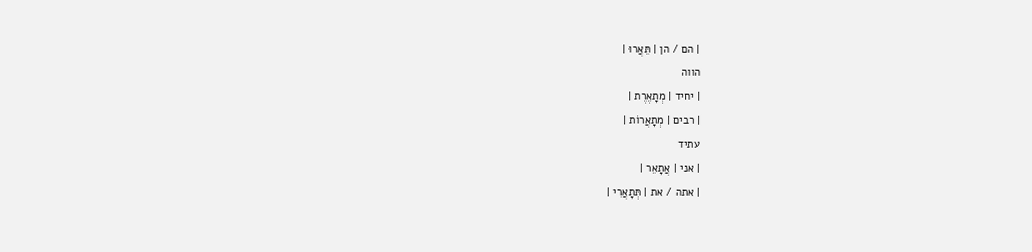| הם / הן | תֵּאֲרוּ |
הווה
| יחיד | מְתָאֶרֶת |
| רבים | מְתָאֲרוֹת |
עתיד
| אני | אֲתָאֵר |
| אתה / את | תְּתָאֲרִי |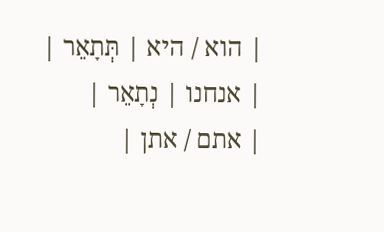| הוא / היא | תְּתָאֵר |
| אנחנו | נְתָאֵר |
| אתם / אתן |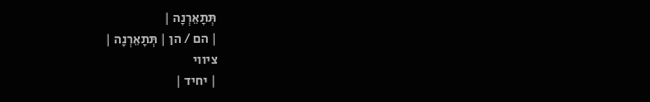תְּתָאֵרְנָה |
| הם / הן | תְּתָאֵרְנָה |
ציווי
| יחיד |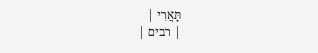תָּאֲרִי |
| רבים |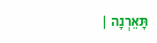תָּאֵרְנָה |